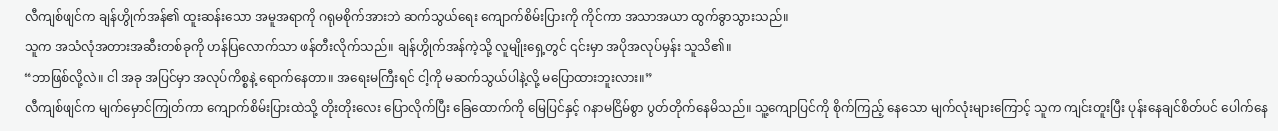လီကျစ်ဖျင်က ချန်ဟွိုက်အန်၏ ထူးဆန်းသော အမူအရာကို ဂရုမစိုက်အားဘဲ ဆက်သွယ်ရေး ကျောက်စိမ်းပြားကို ကိုင်ကာ အသာအယာ ထွက်ခွာသွားသည်။
သူက အသံလုံအတားအဆီးတစ်ခုကို ဟန်ပြလောက်သာ ဖန်တီးလိုက်သည်။ ချန်ဟွိုက်အန်ကဲ့သို့ လူမျိုးရှေ့တွင် ၎င်းမှာ အပိုအလုပ်မှန်း သူသိ၏။
“ဘာဖြစ်လို့လဲ။ ငါ အခု အပြင်မှာ အလုပ်ကိစ္စနဲ့ ရောက်နေတာ။ အရေးမကြီးရင် ငါ့ကို မဆက်သွယ်ပါနဲ့လို့ မပြောထားဘူးလား။”
လီကျစ်ဖျင်က မျက်မှောင်ကြုတ်ကာ ကျောက်စိမ်းပြားထဲသို့ တိုးတိုးလေး ပြောလိုက်ပြီး ခြေထောက်ကို မြေပြင်နှင့် ဂနာမငြိမ်စွာ ပွတ်တိုက်နေမိသည်။ သူ့ကျောပြင်ကို စိုက်ကြည့် နေသော မျက်လုံးများကြောင့် သူက ကျင်းတူးပြီး ပုန်းနေချင်စိတ်ပင် ပေါက်နေ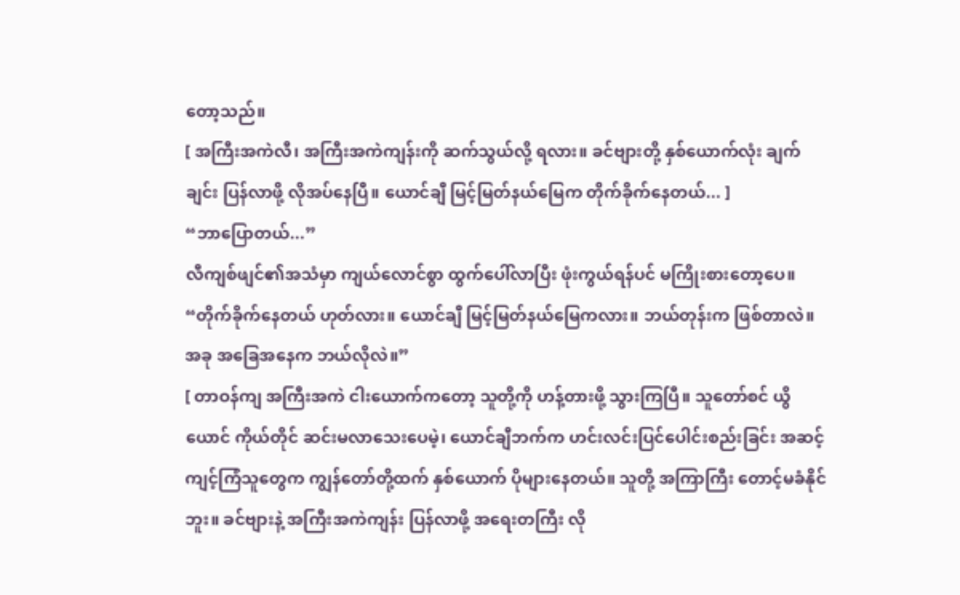တော့သည်။
[ အကြီးအကဲလီ၊ အကြီးအကဲကျန်းကို ဆက်သွယ်လို့ ရလား။ ခင်ဗျားတို့ နှစ်ယောက်လုံး ချက်ချင်း ပြန်လာဖို့ လိုအပ်နေပြီ။ ယောင်ချီ မြင့်မြတ်နယ်မြေက တိုက်ခိုက်နေတယ်... ]
“ဘာပြောတယ်...”
လီကျစ်ဖျင်၏အသံမှာ ကျယ်လောင်စွာ ထွက်ပေါ်လာပြီး ဖုံးကွယ်ရန်ပင် မကြိုးစားတော့ပေ။
“တိုက်ခိုက်နေတယ် ဟုတ်လား။ ယောင်ချီ မြင့်မြတ်နယ်မြေကလား။ ဘယ်တုန်းက ဖြစ်တာလဲ။ အခု အခြေအနေက ဘယ်လိုလဲ။”
[ တာဝန်ကျ အကြီးအကဲ ငါးယောက်ကတော့ သူတို့ကို ဟန့်တားဖို့ သွားကြပြီ။ သူတော်စင် ယွိယောင် ကိုယ်တိုင် ဆင်းမလာသေးပေမဲ့၊ ယောင်ချီဘက်က ဟင်းလင်းပြင်ပေါင်းစည်းခြင်း အဆင့် ကျင့်ကြံသူတွေက ကျွန်တော်တို့ထက် နှစ်ယောက် ပိုများနေတယ်။ သူတို့ အကြာကြီး တောင့်မခံနိုင်ဘူး။ ခင်ဗျားနဲ့ အကြီးအကဲကျန်း ပြန်လာဖို့ အရေးတကြီး လို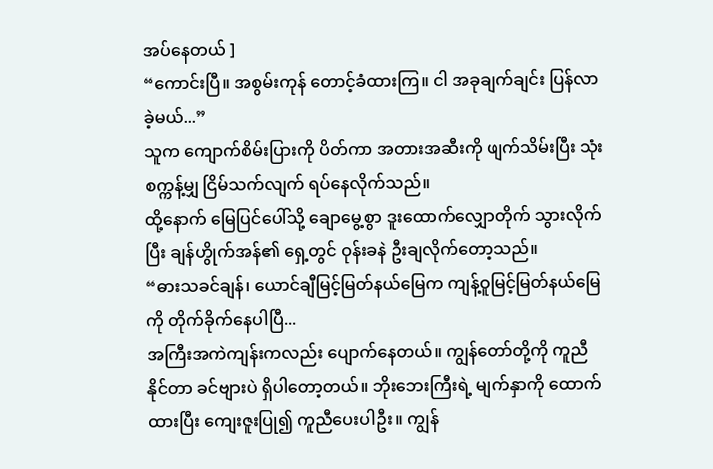အပ်နေတယ် ]
“ကောင်းပြီ။ အစွမ်းကုန် တောင့်ခံထားကြ။ ငါ အခုချက်ချင်း ပြန်လာခဲ့မယ်...”
သူက ကျောက်စိမ်းပြားကို ပိတ်ကာ အတားအဆီးကို ဖျက်သိမ်းပြီး သုံးစက္ကန့်မျှ ငြိမ်သက်လျက် ရပ်နေလိုက်သည်။
ထို့နောက် မြေပြင်ပေါ်သို့ ချောမွေ့စွာ ဒူးထောက်လျှောတိုက် သွားလိုက်ပြီး ချန်ဟွိုက်အန်၏ ရှေ့တွင် ဝုန်းခနဲ ဦးချလိုက်တော့သည်။
“ဓားသခင်ချန်၊ ယောင်ချီမြင့်မြတ်နယ်မြေက ကျန့်ဝူမြင့်မြတ်နယ်မြေကို တိုက်ခိုက်နေပါပြီ...
အကြီးအကဲကျန်းကလည်း ပျောက်နေတယ်။ ကျွန်တော်တို့ကို ကူညီနိုင်တာ ခင်ဗျားပဲ ရှိပါတော့တယ်။ ဘိုးဘေးကြီးရဲ့ မျက်နှာကို ထောက်ထားပြီး ကျေးဇူးပြု၍ ကူညီပေးပါဦး။ ကျွန်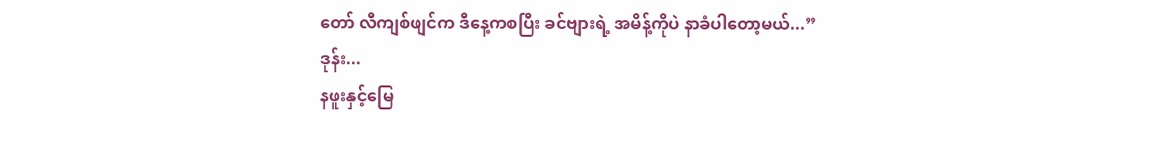တော် လီကျစ်ဖျင်က ဒီနေ့ကစပြီး ခင်ဗျားရဲ့ အမိန့်ကိုပဲ နာခံပါတော့မယ်...”
ဒုန်း...
နဖူးနှင့်မြေ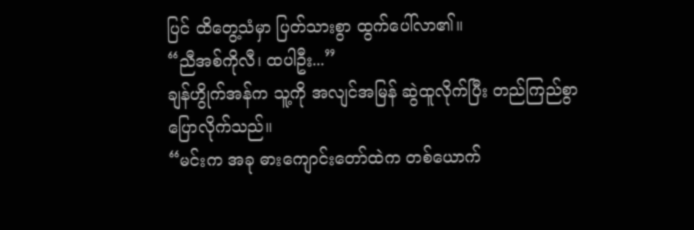ပြင် ထိတွေ့သံမှာ ပြတ်သားစွာ ထွက်ပေါ်လာ၏။
“ညီအစ်ကိုလီ၊ ထပါဦး...”
ချန်ဟွိုက်အန်က သူ့ကို အလျင်အမြန် ဆွဲထူလိုက်ပြီး တည်ကြည်စွာ ပြောလိုက်သည်။
“မင်းက အခု ဓားကျောင်းတော်ထဲက တစ်ယောက်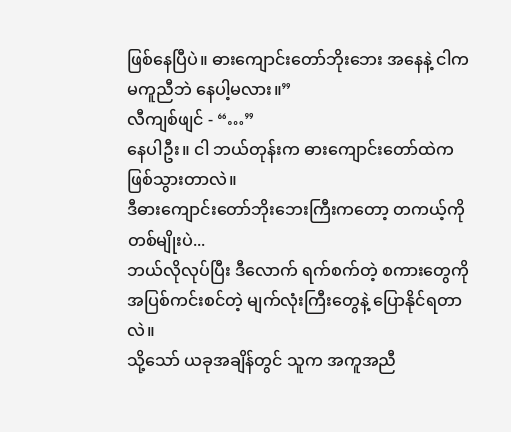ဖြစ်နေပြီပဲ။ ဓားကျောင်းတော်ဘိုးဘေး အနေနဲ့ ငါက မကူညီဘဲ နေပါ့မလား။”
လီကျစ်ဖျင် - “…”
နေပါဦး။ ငါ ဘယ်တုန်းက ဓားကျောင်းတော်ထဲက ဖြစ်သွားတာလဲ။
ဒီဓားကျောင်းတော်ဘိုးဘေးကြီးကတော့ တကယ့်ကို တစ်မျိုးပဲ...
ဘယ်လိုလုပ်ပြီး ဒီလောက် ရက်စက်တဲ့ စကားတွေကို အပြစ်ကင်းစင်တဲ့ မျက်လုံးကြီးတွေနဲ့ ပြောနိုင်ရတာလဲ။
သို့သော် ယခုအချိန်တွင် သူက အကူအညီ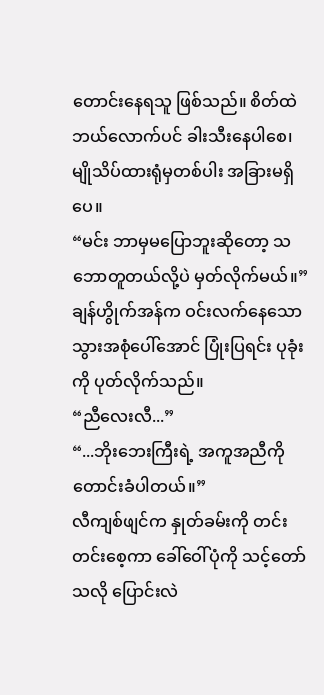တောင်းနေရသူ ဖြစ်သည်။ စိတ်ထဲ ဘယ်လောက်ပင် ခါးသီးနေပါစေ၊ မျိုသိပ်ထားရုံမှတစ်ပါး အခြားမရှိပေ။
“မင်း ဘာမှမပြောဘူးဆိုတော့ သဘောတူတယ်လို့ပဲ မှတ်လိုက်မယ်။”
ချန်ဟွိုက်အန်က ဝင်းလက်နေသော သွားအစုံပေါ်အောင် ပြုံးပြရင်း ပုခုံးကို ပုတ်လိုက်သည်။
“ညီလေးလီ...”
“...ဘိုးဘေးကြီးရဲ့ အကူအညီကို တောင်းခံပါတယ်။”
လီကျစ်ဖျင်က နှုတ်ခမ်းကို တင်းတင်းစေ့ကာ ခေါ်ဝေါ်ပုံကို သင့်တော်သလို ပြောင်းလဲ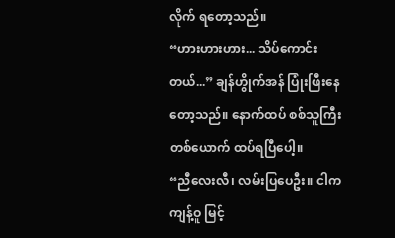လိုက် ရတော့သည်။
“ဟားဟားဟား... သိပ်ကောင်းတယ်...” ချန်ဟွိုက်အန် ပြုံးဖြီးနေတော့သည်။ နောက်ထပ် စစ်သူကြီးတစ်ယောက် ထပ်ရပြီပေါ့။
“ညီလေးလီ၊ လမ်းပြပေဦး။ ငါက ကျန့်ဝူ မြင့်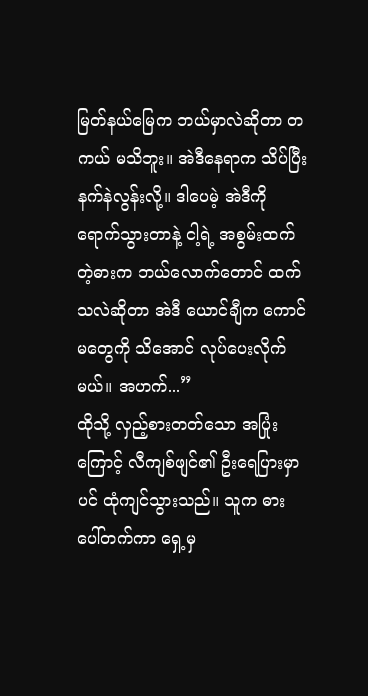မြတ်နယ်မြေက ဘယ်မှာလဲဆိုတာ တကယ် မသိဘူး။ အဲဒီနေရာက သိပ်ပြီး နက်နဲလွန်းလို့။ ဒါပေမဲ့ အဲဒီကို ရောက်သွားတာနဲ့ ငါ့ရဲ့ အစွမ်းထက်တဲ့ဓားက ဘယ်လောက်တောင် ထက်သလဲဆိုတာ အဲဒီ ယောင်ချီက ကောင်မတွေကို သိအောင် လုပ်ပေးလိုက်မယ်။ အဟက်...”
ထိုသို့ လှည့်စားတတ်သော အပြုံးကြောင့် လီကျစ်ဖျင်၏ ဦးရေပြားမှာပင် ထုံကျင်သွားသည်။ သူက ဓားပေါ်တက်ကာ ရှေ့မှ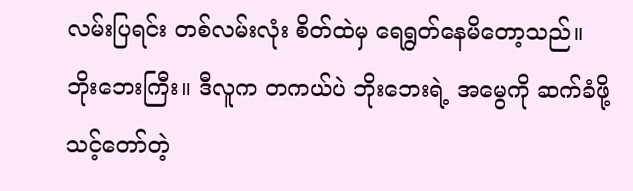လမ်းပြရင်း တစ်လမ်းလုံး စိတ်ထဲမှ ရေရွတ်နေမိတော့သည်။
ဘိုးဘေးကြီး။ ဒီလူက တကယ်ပဲ ဘိုးဘေးရဲ့ အမွေကို ဆက်ခံဖို့ သင့်တော်တဲ့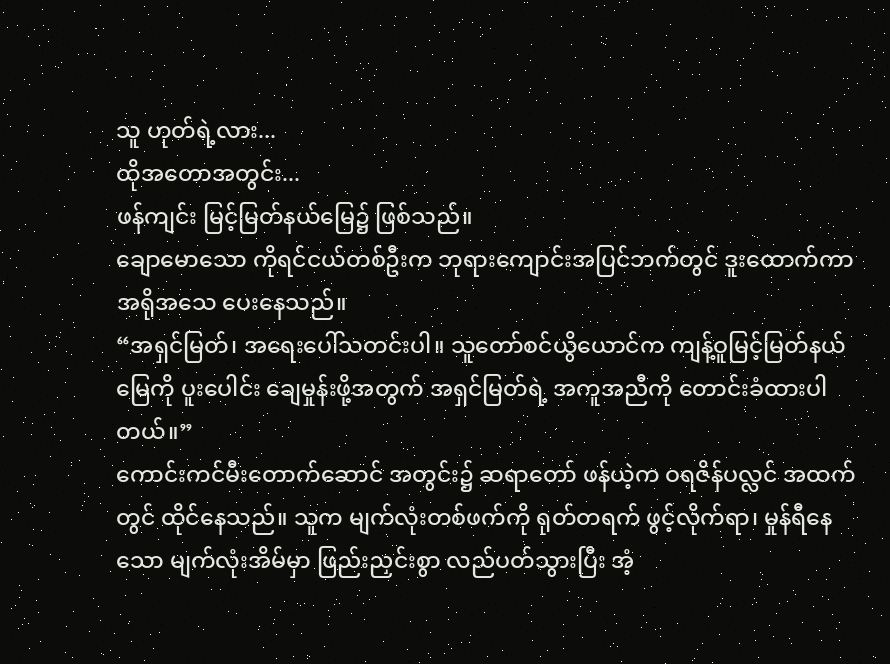သူ ဟုတ်ရဲ့လား...
ထိုအတောအတွင်း...
ဖန်ကျင်း မြင့်မြတ်နယ်မြေ၌ ဖြစ်သည်။
ချောမောသော ကိုရင်ငယ်တစ်ဦးက ဘုရားကျောင်းအပြင်ဘက်တွင် ဒူးထောက်ကာ အရိုအသေ ပေးနေသည်။
“အရှင်မြတ်၊ အရေးပေါ်သတင်းပါ။ သူတော်စင်ယွိယောင်က ကျန့်ဝူမြင့်မြတ်နယ်မြေကို ပူးပေါင်း ချေမှုန်းဖို့အတွက် အရှင်မြတ်ရဲ့ အကူအညီကို တောင်းခံထားပါတယ်။”
ကောင်းကင်မီးတောက်ဆောင် အတွင်း၌ ဆရာတော် ဖန်ယဲ့က ဝရဇိန်ပလ္လင် အထက်တွင် ထိုင်နေသည်။ သူက မျက်လုံးတစ်ဖက်ကို ရုတ်တရက် ဖွင့်လိုက်ရာ၊ မှုန်ရီနေသော မျက်လုံးအိမ်မှာ ဖြည်းညှင်းစွာ လည်ပတ်သွားပြီး အံ့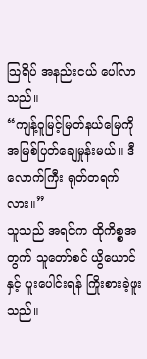သြရိပ် အနည်းငယ် ပေါ်လာသည်။
“ကျန့်ဝူမြင့်မြတ်နယ်မြေကို အမြစ်ပြတ်ချေမှုန်းမယ်။ ဒီလောက်ကြီး ရုတ်တရက်လား။”
သူသည် အရင်က ထိုကိစ္စအတွက် သူတော်စင် ယွိယောင်နှင့် ပူးပေါင်းရန် ကြိုးစားခဲ့ဖူးသည်။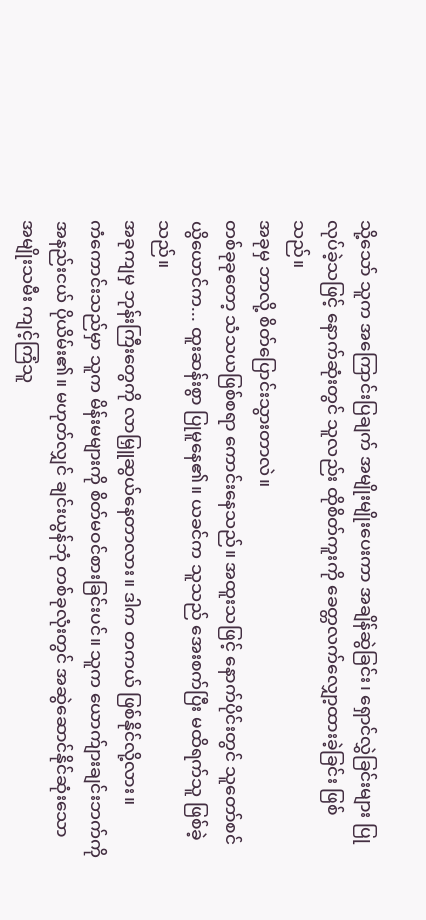သို့သော် သူက အကြောင်းပြချက် အမျိုးမျိုးပေးကာ အချိန်ဆွဲခြင်း၊ ရှောင်လွှဲခြင်းများ ပြုလုပ်ခဲ့သဖြင့် နောက်ဆုံးတွင် သူလည်း ထိုစိတ်ကူးကို ခေတ္တလက်လျှော့ထားခဲ့ခြင်း ဖြစ်သည်။
အခုမှ ဘာလို့ စိတ်ပြောင်းသွားတာလဲ။
တစ်ခုခုတော့ သံသယဖြစ်စရာ ကောင်းနေသည်။ အထူးသဖြင့် နောက်ပိုင်းတွင် သူတော်စင် ယွိယောင်က... ထူးဆန်းစွာ ပြုမူနေ၏။ ယခင်က သူသည် အေးစက်ပြီး မထိရက်သူ ဖြစ်ခဲ့သည်။
အခုကျမှ ဘုန်းကြီးတွေကို လာမြှူဆွယ်နေတာလား။ ဒါက တကယ် ဖြစ်နိုင်လို့လား။
ကံကောင်းသည်မှာ သူက မိန်းမများကို စိတ်မဝင်စားခြင်းပင်။ သူက ယောက်ျားချင်းဘက်ကို အနည်းငယ် ပိုယိမ်း၏။ မဟုတ်လျှင် ချင်းယွန်ဘုံ တစ်ခုလုံးတွင် အဆွဲဆောင်နိုင်ဆုံးသော အမျိုးသမီး ကျင့်ကြံသူ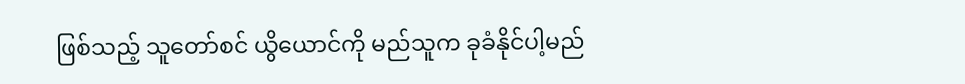ဖြစ်သည့် သူတော်စင် ယွိယောင်ကို မည်သူက ခုခံနိုင်ပါ့မည်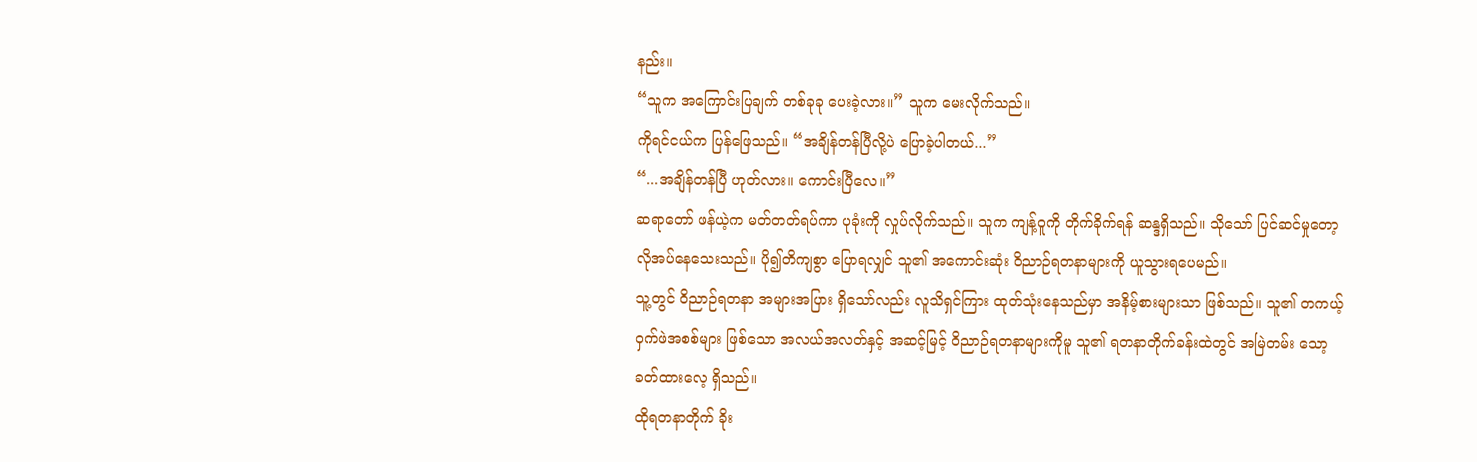နည်း။
“သူက အကြောင်းပြချက် တစ်ခုခု ပေးခဲ့လား။” သူက မေးလိုက်သည်။
ကိုရင်ငယ်က ပြန်ဖြေသည်။ “အချိန်တန်ပြီလို့ပဲ ပြောခဲ့ပါတယ်...”
“...အချိန်တန်ပြီ ဟုတ်လား။ ကောင်းပြီလေ။”
ဆရာတော် ဖန်ယဲ့က မတ်တတ်ရပ်ကာ ပုခုံးကို လှုပ်လိုက်သည်။ သူက ကျန့်ဝူကို တိုက်ခိုက်ရန် ဆန္ဒရှိသည်။ သိုသော် ပြင်ဆင်မှုတော့ လိုအပ်နေသေးသည်။ ပို၍တိကျစွာ ပြောရလျှင် သူ၏ အကောင်းဆုံး ဝိညာဉ်ရတနာများကို ယူသွားရပေမည်။
သူ့တွင် ဝိညာဉ်ရတနာ အများအပြား ရှိသော်လည်း လူသိရှင်ကြား ထုတ်သုံးနေသည်မှာ အနိမ့်စားများသာ ဖြစ်သည်။ သူ၏ တကယ့် ဝှက်ဖဲအစစ်များ ဖြစ်သော အလယ်အလတ်နှင့် အဆင့်မြင့် ဝိညာဉ်ရတနာများကိုမူ သူ၏ ရတနာတိုက်ခန်းထဲတွင် အမြဲတမ်း သော့ခတ်ထားလေ့ ရှိသည်။
ထိုရတနာတိုက် ခိုး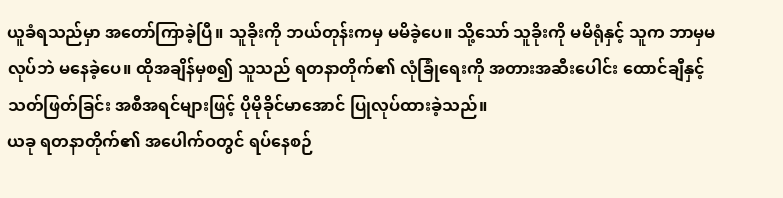ယူခံရသည်မှာ အတော်ကြာခဲ့ပြီ။ သူခိုးကို ဘယ်တုန်းကမှ မမိခဲ့ပေ။ သို့သော် သူခိုးကို မမိရုံနှင့် သူက ဘာမှမလုပ်ဘဲ မနေခဲ့ပေ။ ထိုအချိန်မှစ၍ သူသည် ရတနာတိုက်၏ လုံခြုံရေးကို အတားအဆီးပေါင်း ထောင်ချီနှင့် သတ်ဖြတ်ခြင်း အစီအရင်များဖြင့် ပိုမိုခိုင်မာအောင် ပြုလုပ်ထားခဲ့သည်။
ယခု ရတနာတိုက်၏ အပေါက်ဝတွင် ရပ်နေစဉ်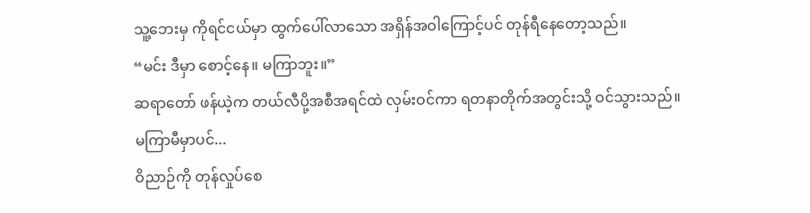သူ့ဘေးမှ ကိုရင်ငယ်မှာ ထွက်ပေါ်လာသော အရှိန်အဝါကြောင့်ပင် တုန်ရီနေတော့သည်။
“မင်း ဒီမှာ စောင့်နေ။ မကြာဘူး။”
ဆရာတော် ဖန်ယဲ့က တယ်လီပို့အစီအရင်ထဲ လှမ်းဝင်ကာ ရတနာတိုက်အတွင်းသို့ ဝင်သွားသည်။
မကြာမီမှာပင်...
ဝိညာဉ်ကို တုန်လှုပ်စေ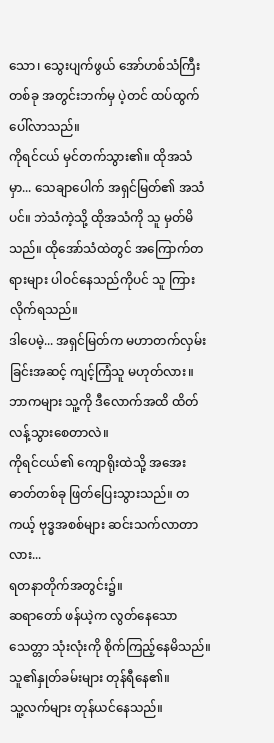သော၊ သွေးပျက်ဖွယ် အော်ဟစ်သံကြီးတစ်ခု အတွင်းဘက်မှ ပဲ့တင် ထပ်ထွက်ပေါ်လာသည်။
ကိုရင်ငယ် မှင်တက်သွား၏။ ထိုအသံမှာ... သေချာပေါက် အရှင်မြတ်၏ အသံပင်။ ဘဲသံကဲ့သို့ ထိုအသံကို သူ မှတ်မိသည်။ ထိုအော်သံထဲတွင် အကြောက်တရားများ ပါဝင်နေသည်ကိုပင် သူ ကြားလိုက်ရသည်။
ဒါပေမဲ့... အရှင်မြတ်က မဟာတက်လှမ်းခြင်းအဆင့် ကျင့်ကြံသူ မဟုတ်လား။ ဘာကများ သူ့ကို ဒီလောက်အထိ ထိတ်လန့်သွားစေတာလဲ။
ကိုရင်ငယ်၏ ကျောရိုးထဲသို့ အအေးဓာတ်တစ်ခု ဖြတ်ပြေးသွားသည်။ တကယ့် ဗုဒ္ဓအစစ်များ ဆင်းသက်လာတာလား...
ရတနာတိုက်အတွင်း၌။
ဆရာတော် ဖန်ယဲ့က လွတ်နေသော သေတ္တာ သုံးလုံးကို စိုက်ကြည့်နေမိသည်။
သူ၏နှုတ်ခမ်းများ တုန်ရီနေ၏။
သူ့လက်များ တုန်ယင်နေသည်။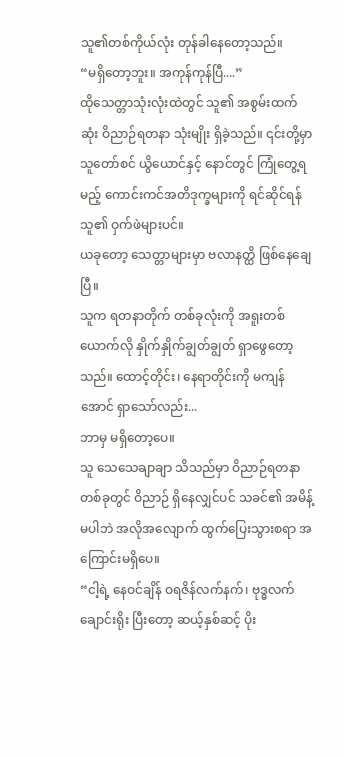သူ၏တစ်ကိုယ်လုံး တုန်ခါနေတော့သည်။
“မရှိတော့ဘူး။ အကုန်ကုန်ပြီ....”
ထိုသေတ္တာသုံးလုံးထဲတွင် သူ၏ အစွမ်းထက်ဆုံး ဝိညာဉ်ရတနာ သုံးမျိုး ရှိခဲ့သည်။ ၎င်းတို့မှာ သူတော်စင် ယွိယောင်နှင့် နောင်တွင် ကြုံတွေ့ရမည့် ကောင်းကင်အတိဒုက္ခများကို ရင်ဆိုင်ရန် သူ၏ ဝှက်ဖဲများပင်။
ယခုတော့ သေတ္တာများမှာ ဗလာနတ္ထိ ဖြစ်နေချေပြီ။
သူက ရတနာတိုက် တစ်ခုလုံးကို အရူးတစ်ယောက်လို နှိုက်နှိုက်ချွတ်ချွတ် ရှာဖွေတော့သည်။ ထောင့်တိုင်း၊ နေရာတိုင်းကို မကျန်အောင် ရှာသော်လည်း...
ဘာမှ မရှိတော့ပေ။
သူ သေသေချာချာ သိသည်မှာ ဝိညာဉ်ရတနာတစ်ခုတွင် ဝိညာဉ် ရှိနေလျှင်ပင် သခင်၏ အမိန့်မပါဘဲ အလိုအလျောက် ထွက်ပြေးသွားစရာ အကြောင်းမရှိပေ။
“ငါ့ရဲ့ နေဝင်ချိန် ဝရဇိန်လက်နက်၊ ဗုဒ္ဓလက်ချောင်းရိုး ပြီးတော့ ဆယ့်နှစ်ဆင့် ပိုး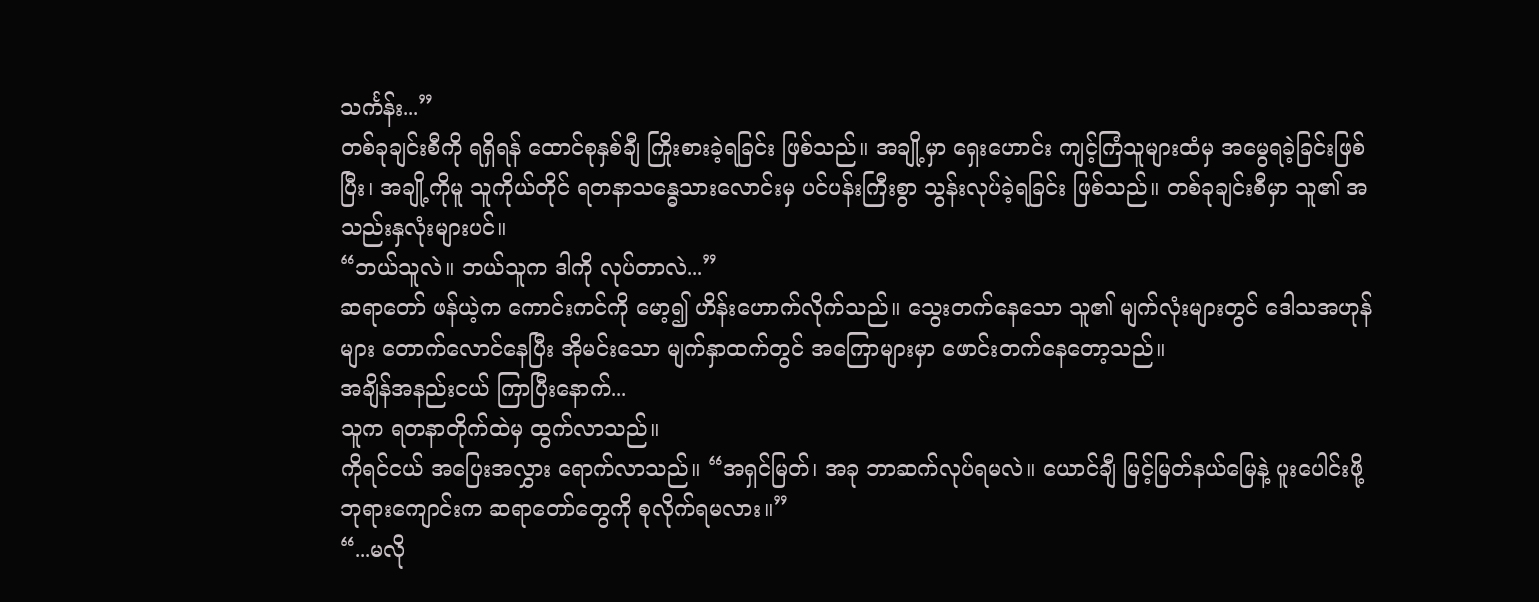သင်္ကန်း...”
တစ်ခုချင်းစီကို ရရှိရန် ထောင်စုနှစ်ချီ ကြိုးစားခဲ့ရခြင်း ဖြစ်သည်။ အချို့မှာ ရှေးဟောင်း ကျင့်ကြံသူများထံမှ အမွေရခဲ့ခြင်းဖြစ်ပြီး၊ အချို့ကိုမူ သူကိုယ်တိုင် ရတနာသန္ဓေသားလောင်းမှ ပင်ပန်းကြီးစွာ သွန်းလုပ်ခဲ့ရခြင်း ဖြစ်သည်။ တစ်ခုချင်းစီမှာ သူ၏ အသည်းနှလုံးများပင်။
“ဘယ်သူလဲ။ ဘယ်သူက ဒါကို လုပ်တာလဲ...”
ဆရာတော် ဖန်ယဲ့က ကောင်းကင်ကို မော့၍ ဟိန်းဟောက်လိုက်သည်။ သွေးတက်နေသော သူ၏ မျက်လုံးများတွင် ဒေါသအဟုန်များ တောက်လောင်နေပြီး အိုမင်းသော မျက်နှာထက်တွင် အကြောများမှာ ဖောင်းတက်နေတော့သည်။
အချိန်အနည်းငယ် ကြာပြီးနောက်...
သူက ရတနာတိုက်ထဲမှ ထွက်လာသည်။
ကိုရင်ငယ် အပြေးအလွှား ရောက်လာသည်။ “အရှင်မြတ်၊ အခု ဘာဆက်လုပ်ရမလဲ။ ယောင်ချီ မြင့်မြတ်နယ်မြေနဲ့ ပူးပေါင်းဖို့ ဘုရားကျောင်းက ဆရာတော်တွေကို စုလိုက်ရမလား။”
“...မလို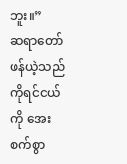ဘူး။”
ဆရာတော် ဖန်ယဲ့သည် ကိုရင်ငယ်ကို အေးစက်စွာ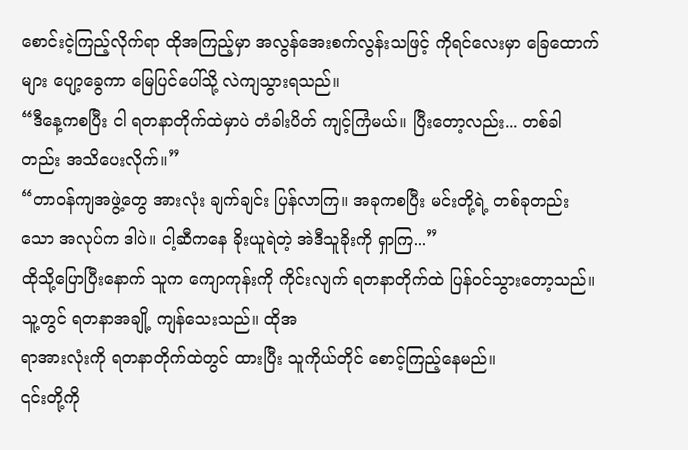စောင်းငဲ့ကြည့်လိုက်ရာ ထိုအကြည့်မှာ အလွန်အေးစက်လွန်းသဖြင့် ကိုရင်လေးမှာ ခြေထောက်များ ပျော့ခွေကာ မြေပြင်ပေါ်သို့ လဲကျသွားရသည်။
“ဒီနေ့ကစပြီး ငါ ရတနာတိုက်ထဲမှာပဲ တံခါးပိတ် ကျင့်ကြံမယ်။ ပြီးတော့လည်း... တစ်ခါတည်း အသိပေးလိုက်။”
“တာဝန်ကျအဖွဲ့တွေ အားလုံး ချက်ချင်း ပြန်လာကြ။ အခုကစပြီး မင်းတို့ရဲ့ တစ်ခုတည်းသော အလုပ်က ဒါပဲ။ ငါ့ဆီကနေ ခိုးယူရဲတဲ့ အဲဒီသူခိုးကို ရှာကြ...”
ထိုသို့ပြောပြီးနောက် သူက ကျောကုန်းကို ကိုင်းလျက် ရတနာတိုက်ထဲ ပြန်ဝင်သွားတော့သည်။ သူ့တွင် ရတနာအချို့ ကျန်သေးသည်။ ထိုအ
ရာအားလုံးကို ရတနာတိုက်ထဲတွင် ထားပြီး သူကိုယ်တိုင် စောင့်ကြည့်နေမည်။
၎င်းတို့ကို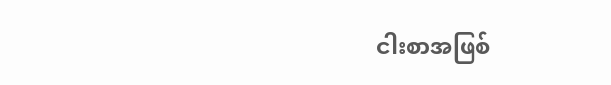ငါးစာအဖြစ်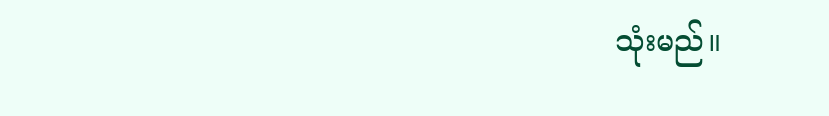သုံးမည်။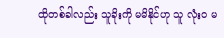ထိုတစ်ခါလည်း သူခိုးကို မမိနိုင်ဟု သူ လုံးဝ မ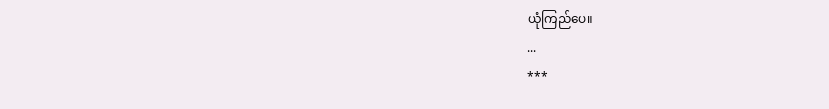ယုံကြည်ပေ။
...
***